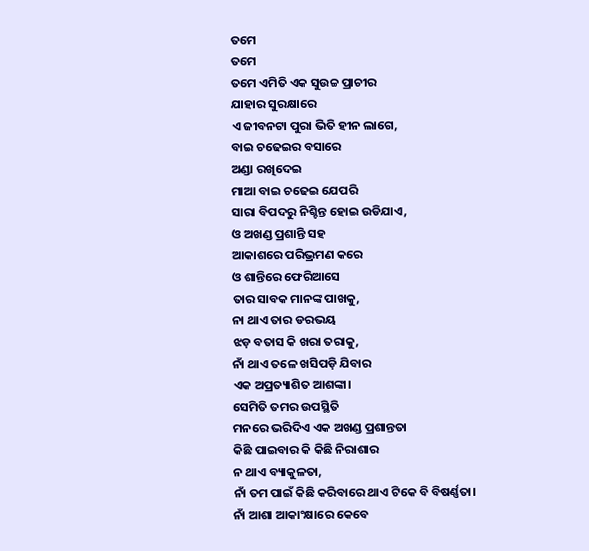ତମେ
ତମେ
ତମେ ଏମିତି ଏକ ସୁଉଚ୍ଚ ପ୍ରାଚୀର
ଯାହାର ସୁରକ୍ଷାରେ
ଏ ଜୀବନଟା ପୁରା ଭିତି ହୀନ ଲାଗେ,
ବାଇ ଚଢେଇର ବସାରେ
ଅଣ୍ଡା ରଖିଦେଇ
ମାଆ ବାଇ ଚଢେଇ ଯେପରି
ସାରା ବିପଦରୁ ନିଶ୍ଚିନ୍ତ ହୋଇ ଉଡିଯାଏ,
ଓ ଅଖଣ୍ଡ ପ୍ରଶାନ୍ତି ସହ
ଆକାଶରେ ପରିଭ୍ରମଣ କରେ
ଓ ଶାନ୍ତିରେ ଫେରିଆସେ
ତାର ସାବକ ମାନଙ୍କ ପାଖକୁ,
ନା ଥାଏ ତାର ଡରଭୟ
ଝଡ଼ ବତାସ କି ଖରା ତରାକୁ,
ନାଁ ଥାଏ ତଳେ ଖସିପଡ଼ି ଯିବାର
ଏକ ଅପ୍ରତ୍ୟାଶିତ ଆଶଙ୍କା।
ସେମିତି ତମର ଉପସ୍ଥିତି
ମନରେ ଭରିଦିଏ ଏକ ଅଖଣ୍ଡ ପ୍ରଶାନ୍ତତା
କିଛି ପାଇବାର କି କିଛି ନିରାଶାର
ନ ଥାଏ ବ୍ୟାକୁଳତା,
ନାଁ ତମ ପାଇଁ କିଛି କରିବାରେ ଥାଏ ଟିକେ ବି ବିଷର୍ଣ୍ଣତା।
ନାଁ ଆଶା ଆକାଂକ୍ଷାରେ କେବେ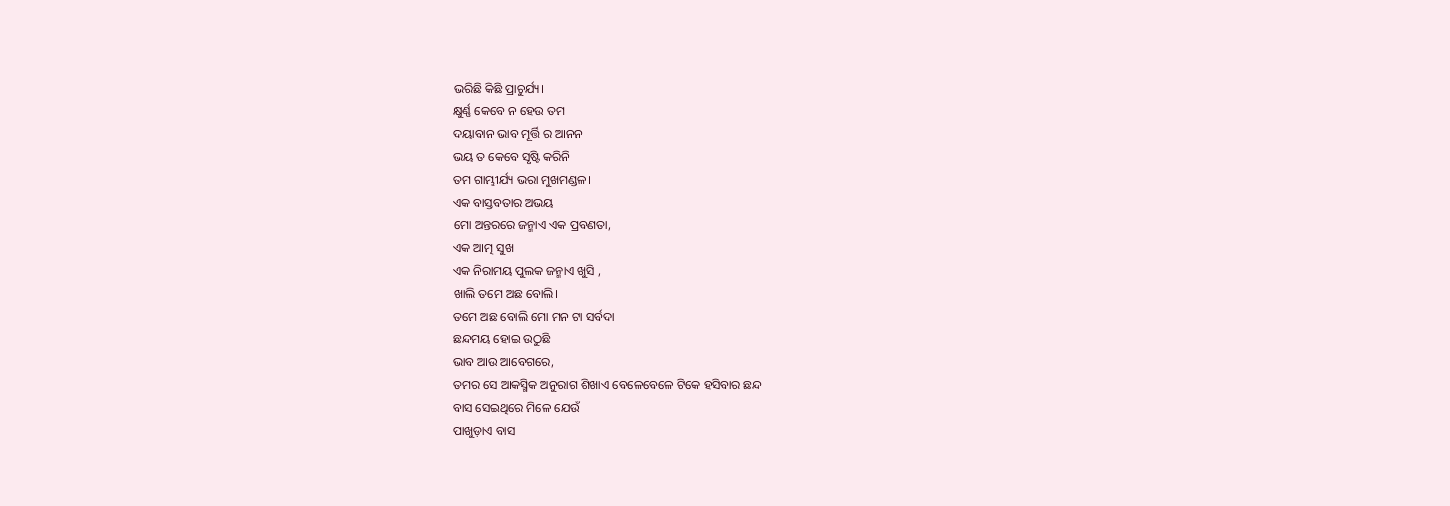ଭରିଛି କିଛି ପ୍ରାଚୁର୍ଯ୍ୟ।
କ୍ଷୁର୍ଣ୍ଣ କେବେ ନ ହେଉ ତମ
ଦୟାବାନ ଭାବ ମୂର୍ତ୍ତି ର ଆନନ
ଭୟ ତ କେବେ ସୃଷ୍ଟି କରିନି
ତମ ଗାମ୍ଭୀର୍ଯ୍ୟ ଭରା ମୁଖମଣ୍ଡଳ।
ଏକ ବାସ୍ତବତାର ଅଭୟ
ମୋ ଅନ୍ତରରେ ଜନ୍ମାଏ ଏକ ପ୍ରବଣତା,
ଏକ ଆତ୍ମ ସୁଖ
ଏକ ନିରାମୟ ପୁଲକ ଜନ୍ମାଏ ଖୁସି ,
ଖାଲି ତମେ ଅଛ ବୋଲି।
ତମେ ଅଛ ବୋଲି ମୋ ମନ ଟା ସର୍ବଦା
ଛନ୍ଦମୟ ହୋଇ ଉଠୁଛି
ଭାବ ଆଉ ଆବେଗରେ,
ତମର ସେ ଆକସ୍ମିକ ଅନୁରାଗ ଶିଖାଏ ବେଳେବେଳେ ଟିକେ ହସିବାର ଛନ୍ଦ
ବାସ ସେଇଥିରେ ମିଳେ ଯେଉଁ
ପାଖୁଡ଼ାଏ ବାସ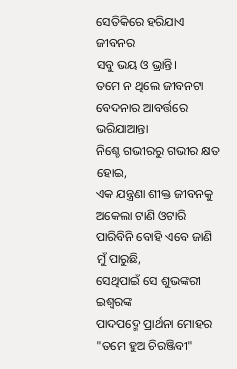ସେତିକିରେ ହରିଯାଏ ଜୀବନର
ସବୁ ଭୟ ଓ ଭ୍ରାନ୍ତି।
ତମେ ନ ଥିଲେ ଜୀବନଟା
ବେଦନାର ଆବର୍ତ୍ତରେ ଭରିଯାଆନ୍ତା
ନିଶ୍ଚେ ଗଭୀରରୁ ଗଭୀର କ୍ଷତ ହୋଇ,
ଏକ ଯନ୍ତ୍ରଣା ଶୀକ୍ତ ଜୀବନକୁ
ଅକେଲା ଟାଣି ଓଟାରି
ପାରିବିନି ବୋହି ଏବେ ଜାଣି ମୁଁ ପାରୁଛି,
ସେଥିପାଇଁ ସେ ଶୁଭଙ୍କରୀ ଇଶ୍ଵରଙ୍କ
ପାଦପଦ୍ମେ ପ୍ରାର୍ଥନା ମୋହର
"ତମେ ହୁଅ ଚିରଞ୍ଜିବୀ"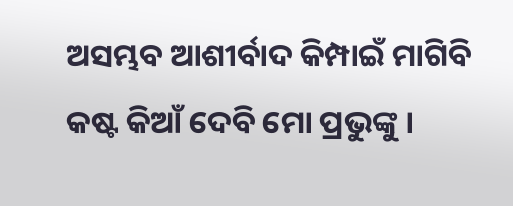ଅସମ୍ଭବ ଆଶୀର୍ବାଦ କିମ୍ପାଇଁ ମାଗିବି
କଷ୍ଟ କିଆଁ ଦେବି ମୋ ପ୍ରଭୁଙ୍କୁ ।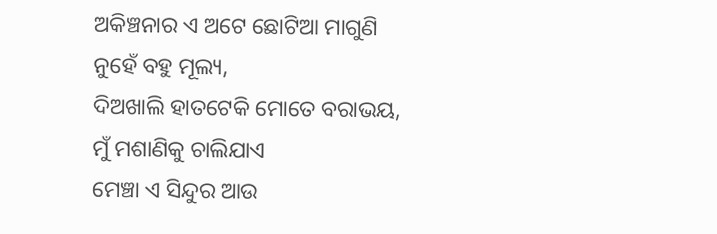ଅକିଞ୍ଚନାର ଏ ଅଟେ ଛୋଟିଆ ମାଗୁଣି
ନୁହେଁ ବହୁ ମୂଲ୍ୟ,
ଦିଅଖାଲି ହାତଟେକି ମୋତେ ବରାଭୟ,
ମୁଁ ମଶାଣିକୁ ଚାଲିଯାଏ
ମେଞ୍ଚା ଏ ସିନ୍ଦୁର ଆଉ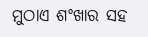ମୁଠାଏ ଶଂଖାର ସହ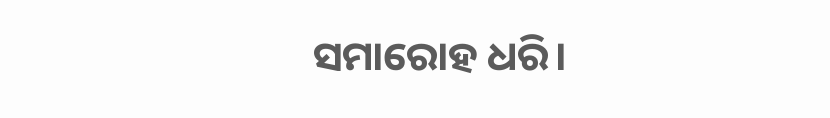ସମାରୋହ ଧରି।